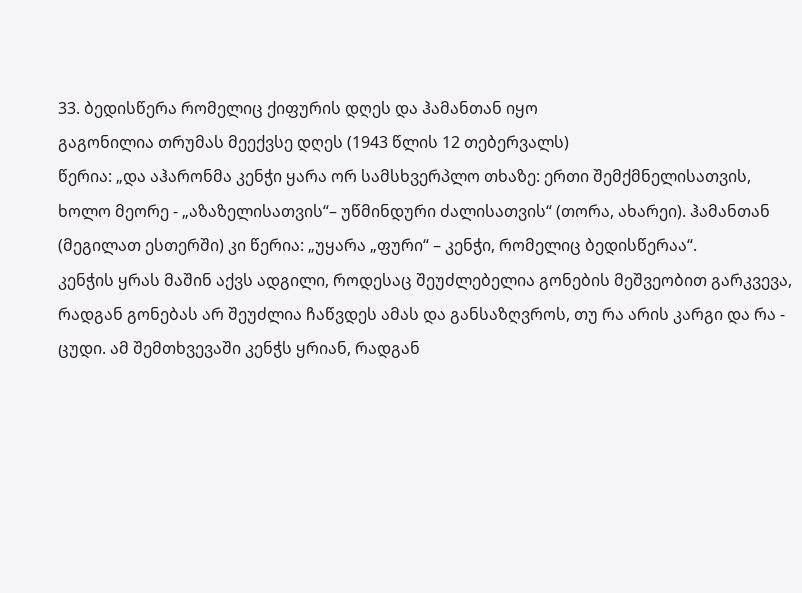33. ბედისწერა რომელიც ქიფურის დღეს და ჰამანთან იყო
გაგონილია თრუმას მეექვსე დღეს (1943 წლის 12 თებერვალს)
წერია: „და აჰარონმა კენჭი ყარა ორ სამსხვერპლო თხაზე: ერთი შემქმნელისათვის, ხოლო მეორე - „აზაზელისათვის“– უწმინდური ძალისათვის“ (თორა, ახარეი). ჰამანთან (მეგილათ ესთერში) კი წერია: „უყარა „ფური“ – კენჭი, რომელიც ბედისწერაა“.
კენჭის ყრას მაშინ აქვს ადგილი, როდესაც შეუძლებელია გონების მეშვეობით გარკვევა, რადგან გონებას არ შეუძლია ჩაწვდეს ამას და განსაზღვროს, თუ რა არის კარგი და რა - ცუდი. ამ შემთხვევაში კენჭს ყრიან, რადგან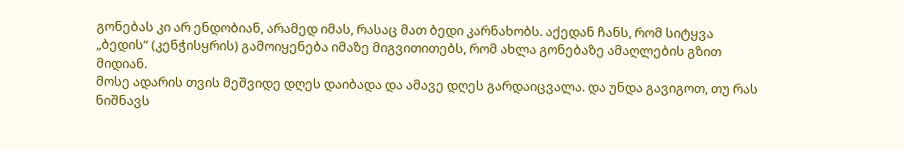გონებას კი არ ენდობიან, არამედ იმას, რასაც მათ ბედი კარნახობს. აქედან ჩანს, რომ სიტყვა „ბედის“ (კენჭისყრის) გამოიყენება იმაზე მიგვითითებს, რომ ახლა გონებაზე ამაღლების გზით მიდიან.
მოსე ადარის თვის მეშვიდე დღეს დაიბადა და ამავე დღეს გარდაიცვალა. და უნდა გავიგოთ, თუ რას ნიშნავს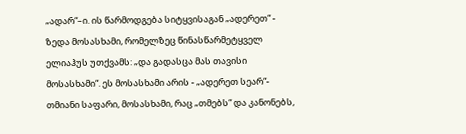„ადარ“–ი. ის წარმოდგება სიტყვისაგან „ადერეთ“ - ზედა მოსასხამი, რომელზეც წინასწარმეტყველ ელიაჰუს უთქვამს: „და გადასცა მას თავისი მოსასხამი“. ეს მოსასხამი არის - „ადერეთ სეარ“- თმიანი საფარი, მოსასხამი, რაც „თმებს“ და კანონებს,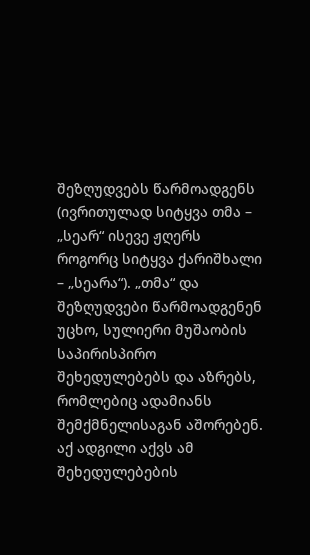შეზღუდვებს წარმოადგენს (ივრითულად სიტყვა თმა – „სეარ“ ისევე ჟღერს როგორც სიტყვა ქარიშხალი – „სეარა“). „თმა“ და შეზღუდვები წარმოადგენენ უცხო, სულიერი მუშაობის საპირისპირო შეხედულებებს და აზრებს, რომლებიც ადამიანს შემქმნელისაგან აშორებენ.
აქ ადგილი აქვს ამ შეხედულებების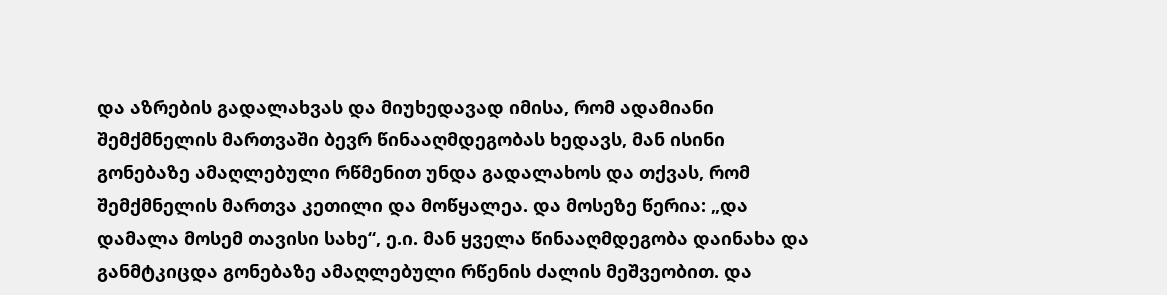და აზრების გადალახვას და მიუხედავად იმისა, რომ ადამიანი შემქმნელის მართვაში ბევრ წინააღმდეგობას ხედავს, მან ისინი გონებაზე ამაღლებული რწმენით უნდა გადალახოს და თქვას, რომ შემქმნელის მართვა კეთილი და მოწყალეა. და მოსეზე წერია: „და დამალა მოსემ თავისი სახე“, ე.ი. მან ყველა წინააღმდეგობა დაინახა და განმტკიცდა გონებაზე ამაღლებული რწენის ძალის მეშვეობით. და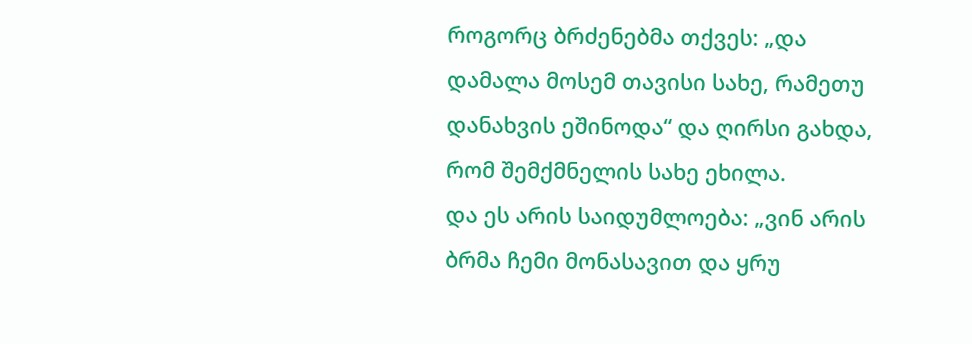როგორც ბრძენებმა თქვეს: „და დამალა მოსემ თავისი სახე, რამეთუ დანახვის ეშინოდა“ და ღირსი გახდა, რომ შემქმნელის სახე ეხილა.
და ეს არის საიდუმლოება: „ვინ არის ბრმა ჩემი მონასავით და ყრუ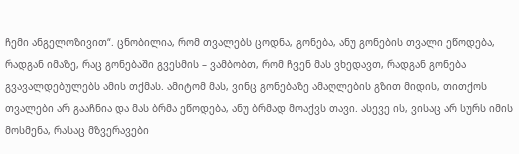ჩემი ანგელოზივით“. ცნობილია, რომ თვალებს ცოდნა, გონება, ანუ გონების თვალი ეწოდება, რადგან იმაზე, რაც გონებაში გვესმის – ვამბობთ, რომ ჩვენ მას ვხედავთ, რადგან გონება გვავალდებულებს ამის თქმას. ამიტომ მას, ვინც გონებაზე ამაღლების გზით მიდის, თითქოს თვალები არ გააჩნია და მას ბრმა ეწოდება, ანუ ბრმად მოაქვს თავი. ასევე ის, ვისაც არ სურს იმის მოსმენა, რასაც მზვერავები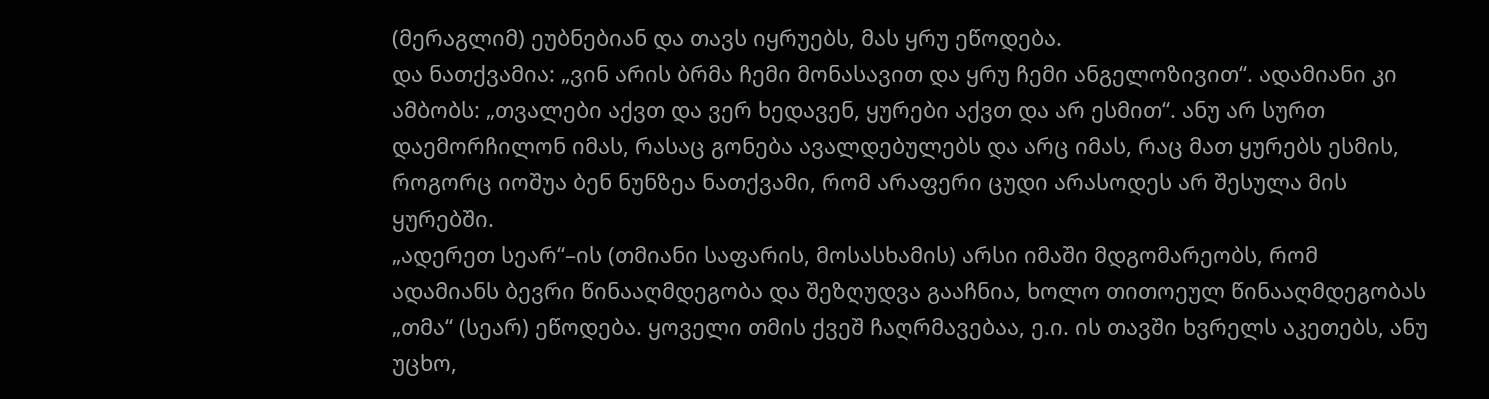(მერაგლიმ) ეუბნებიან და თავს იყრუებს, მას ყრუ ეწოდება.
და ნათქვამია: „ვინ არის ბრმა ჩემი მონასავით და ყრუ ჩემი ანგელოზივით“. ადამიანი კი ამბობს: „თვალები აქვთ და ვერ ხედავენ, ყურები აქვთ და არ ესმით“. ანუ არ სურთ დაემორჩილონ იმას, რასაც გონება ავალდებულებს და არც იმას, რაც მათ ყურებს ესმის, როგორც იოშუა ბენ ნუნზეა ნათქვამი, რომ არაფერი ცუდი არასოდეს არ შესულა მის ყურებში.
„ადერეთ სეარ“–ის (თმიანი საფარის, მოსასხამის) არსი იმაში მდგომარეობს, რომ ადამიანს ბევრი წინააღმდეგობა და შეზღუდვა გააჩნია, ხოლო თითოეულ წინააღმდეგობას „თმა“ (სეარ) ეწოდება. ყოველი თმის ქვეშ ჩაღრმავებაა, ე.ი. ის თავში ხვრელს აკეთებს, ანუ უცხო,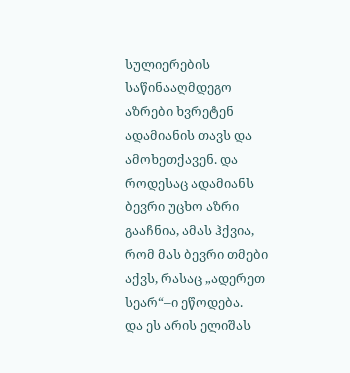სულიერების საწინააღმდეგო აზრები ხვრეტენ ადამიანის თავს და ამოხეთქავენ. და როდესაც ადამიანს ბევრი უცხო აზრი გააჩნია, ამას ჰქვია, რომ მას ბევრი თმები აქვს, რასაც „ადერეთ სეარ“–ი ეწოდება.
და ეს არის ელიშას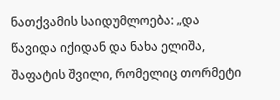ნათქვამის საიდუმლოება: „და წავიდა იქიდან და ნახა ელიშა, შაფატის შვილი, რომელიც თორმეტი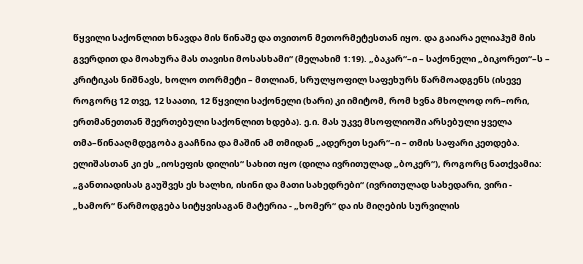წყვილი საქონლით ხნავდა მის წინაშე და თვითონ მეთორმეტესთან იყო. და გაიარა ელიაჰუმ მის გვერდით და მოახურა მას თავისი მოსასხამი“ (მელახიმ 1:19). „ბაკარ“–ი – საქონელი „ბიკორეთ“–ს – კრიტიკას ნიშნავს, ხოლო თორმეტი – მთლიან, სრულყოფილ საფეხურს წარმოადგენს (ისევე როგორც 12 თვე, 12 საათი, 12 წყვილი საქონელი (ხარი) კი იმიტომ, რომ ხვნა მხოლოდ ორ–ორი, ერთმანეთთან შეერთებული საქონლით ხდება). ე.ი. მას უკვე მსოფლიოში არსებული ყველა თმა–წინააღმდეგობა გააჩნია და მაშინ ამ თმიდან „ადერეთ სეარ“–ი – თმის საფარი კეთდება.
ელიშასთან კი ეს „იოსეფის დილის“ სახით იყო (დილა ივრითულად „ბოკერ“), როგორც ნათქვამია: „განთიადისას გაუშვეს ეს ხალხი, ისინი და მათი სახედრები“ (ივრითულად სახედარი, ვირი - „ხამორ“ წარმოდგება სიტყვისაგან მატერია - „ხომერ“ და ის მიღების სურვილის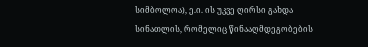სიმბოლოა), ე.ი. ის უკვე ღირსი გახდა სინათლის, რომელიც წინააღმდეგობების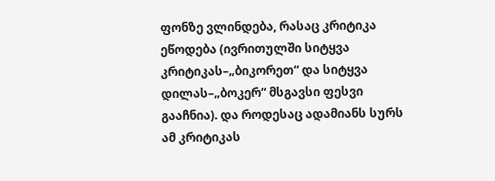ფონზე ვლინდება, რასაც კრიტიკა ეწოდება (ივრითულში სიტყვა კრიტიკას–„ბიკორეთ“ და სიტყვა დილას–„ბოკერ“ მსგავსი ფესვი გააჩნია). და როდესაც ადამიანს სურს ამ კრიტიკას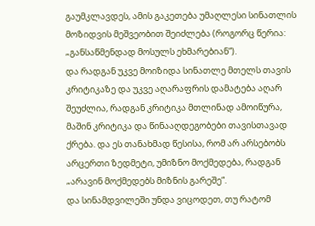გაუმკლავდეს, ამის გაკეთება უმაღლესი სინათლის მოზიდვის მეშვეობით შეიძლება (როგორც წერია: „განსაწმენდად მოსულს ეხმარებიან“).
და რადგან უკვე მოიზიდა სინათლე მთელს თავის კრიტიკაზე და უკვე აღარაფრის დამატება აღარ შეუძლია, რადგან კრიტიკა მთლინად ამოიწურა, მაშინ კრიტიკა და წინააღდეგობები თავისთავად ქრება. და ეს თანახმად წესისა, რომ არ არსებობს არცერთი ზედმეტი, უმიზნო მოქმედება, რადგან „არავინ მოქმედებს მიზნის გარეშე“.
და სინამდვილეში უნდა ვიცოდეთ, თუ რატომ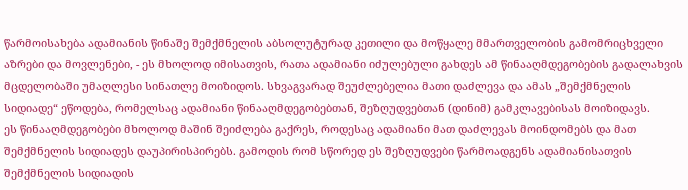წარმოისახება ადამიანის წინაშე შემქმნელის აბსოლუტურად კეთილი და მოწყალე მმართველობის გამომრიცხველი აზრები და მოვლენები, - ეს მხოლოდ იმისათვის, რათა ადამიანი იძულებული გახდეს ამ წინააღმდეგობების გადალახვის მცდელობაში უმაღლესი სინათლე მოიზიდოს. სხვაგვარად შეუძლებელია მათი დაძლევა და ამას „შემქმნელის სიდიადე“ ეწოდება, რომელსაც ადამიანი წინააღმდეგობებთან, შეზღუდვებთან (დინიმ) გამკლავებისას მოიზიდავს.
ეს წინააღმდეგობები მხოლოდ მაშინ შეიძლება გაქრეს, როდესაც ადამიანი მათ დაძლევას მოინდომებს და მათ შემქმნელის სიდიადეს დაუპირისპირებს. გამოდის რომ სწორედ ეს შეზღუდვები წარმოადგენს ადამიანისათვის შემქმნელის სიდიადის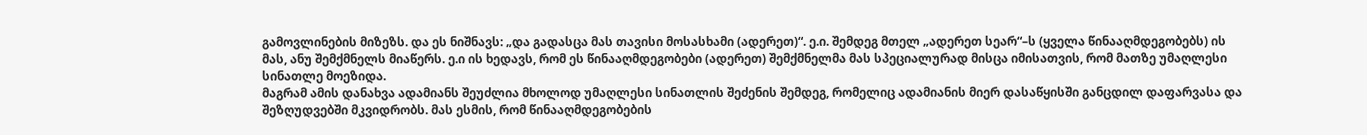გამოვლინების მიზეზს. და ეს ნიშნავს: „და გადასცა მას თავისი მოსასხამი (ადერეთ)“. ე.ი. შემდეგ მთელ „ადერეთ სეარ“–ს (ყველა წინააღმდეგობებს) ის მას, ანუ შემქმნელს მიაწერს. ე.ი ის ხედავს, რომ ეს წინააღმდეგობები (ადერეთ) შემქმნელმა მას სპეციალურად მისცა იმისათვის, რომ მათზე უმაღლესი სინათლე მოეზიდა.
მაგრამ ამის დანახვა ადამიანს შეუძლია მხოლოდ უმაღლესი სინათლის შეძენის შემდეგ, რომელიც ადამიანის მიერ დასაწყისში განცდილ დაფარვასა და შეზღუდვებში მკვიდრობს. მას ესმის, რომ წინააღმდეგობების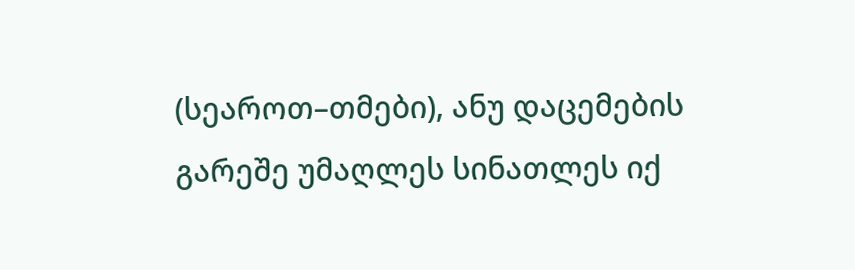(სეაროთ–თმები), ანუ დაცემების გარეშე უმაღლეს სინათლეს იქ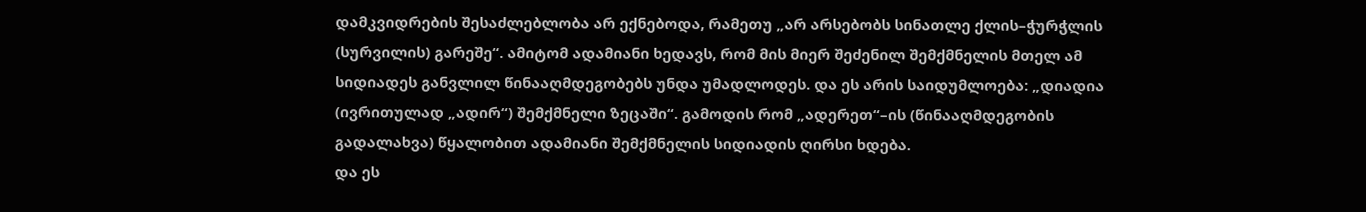დამკვიდრების შესაძლებლობა არ ექნებოდა, რამეთუ „არ არსებობს სინათლე ქლის–ჭურჭლის (სურვილის) გარეშე“. ამიტომ ადამიანი ხედავს, რომ მის მიერ შეძენილ შემქმნელის მთელ ამ სიდიადეს განვლილ წინააღმდეგობებს უნდა უმადლოდეს. და ეს არის საიდუმლოება: „დიადია (ივრითულად „ადირ“) შემქმნელი ზეცაში“. გამოდის რომ „ადერეთ“–ის (წინააღმდეგობის გადალახვა) წყალობით ადამიანი შემქმნელის სიდიადის ღირსი ხდება.
და ეს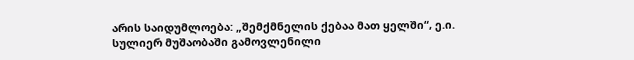არის საიდუმლოება: „შემქმნელის ქებაა მათ ყელში“, ე.ი. სულიერ მუშაობაში გამოვლენილი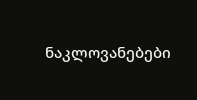ნაკლოვანებები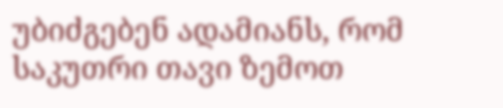უბიძგებენ ადამიანს, რომ საკუთრი თავი ზემოთ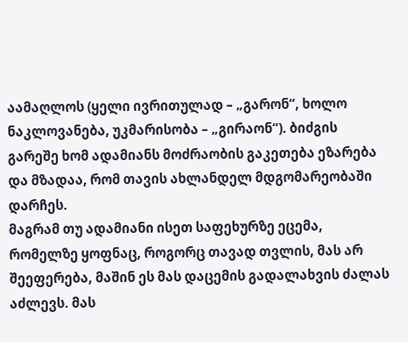აამაღლოს (ყელი ივრითულად – „გარონ“, ხოლო ნაკლოვანება, უკმარისობა – „გირაონ“). ბიძგის გარეშე ხომ ადამიანს მოძრაობის გაკეთება ეზარება და მზადაა, რომ თავის ახლანდელ მდგომარეობაში დარჩეს.
მაგრამ თუ ადამიანი ისეთ საფეხურზე ეცემა, რომელზე ყოფნაც, როგორც თავად თვლის, მას არ შეეფერება, მაშინ ეს მას დაცემის გადალახვის ძალას აძლევს. მას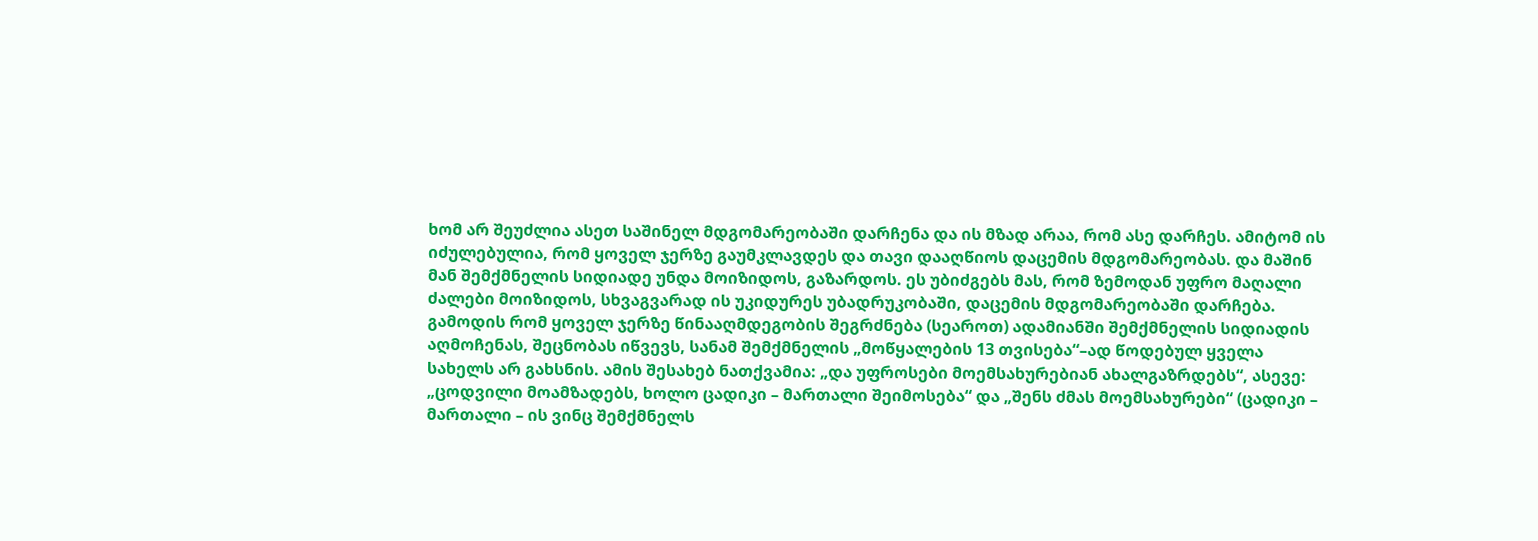ხომ არ შეუძლია ასეთ საშინელ მდგომარეობაში დარჩენა და ის მზად არაა, რომ ასე დარჩეს. ამიტომ ის იძულებულია, რომ ყოველ ჯერზე გაუმკლავდეს და თავი დააღწიოს დაცემის მდგომარეობას. და მაშინ მან შემქმნელის სიდიადე უნდა მოიზიდოს, გაზარდოს. ეს უბიძგებს მას, რომ ზემოდან უფრო მაღალი ძალები მოიზიდოს, სხვაგვარად ის უკიდურეს უბადრუკობაში, დაცემის მდგომარეობაში დარჩება.
გამოდის რომ ყოველ ჯერზე წინააღმდეგობის შეგრძნება (სეაროთ) ადამიანში შემქმნელის სიდიადის აღმოჩენას, შეცნობას იწვევს, სანამ შემქმნელის „მოწყალების 13 თვისება“–ად წოდებულ ყველა სახელს არ გახსნის. ამის შესახებ ნათქვამია: „და უფროსები მოემსახურებიან ახალგაზრდებს“, ასევე: „ცოდვილი მოამზადებს, ხოლო ცადიკი – მართალი შეიმოსება“ და „შენს ძმას მოემსახურები“ (ცადიკი – მართალი – ის ვინც შემქმნელს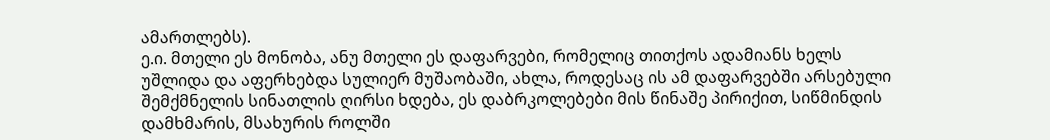ამართლებს).
ე.ი. მთელი ეს მონობა, ანუ მთელი ეს დაფარვები, რომელიც თითქოს ადამიანს ხელს უშლიდა და აფერხებდა სულიერ მუშაობაში, ახლა, როდესაც ის ამ დაფარვებში არსებული შემქმნელის სინათლის ღირსი ხდება, ეს დაბრკოლებები მის წინაშე პირიქით, სიწმინდის დამხმარის, მსახურის როლში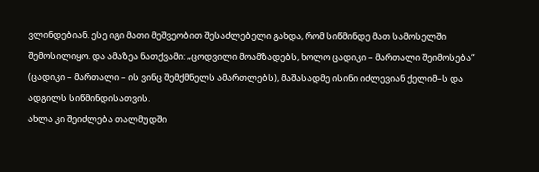ვლინდებიან. ესე იგი მათი მეშვეობით შესაძლებელი გახდა, რომ სიწმინდე მათ სამოსელში შემოსილიყო. და ამაზეა ნათქვამი: „ცოდვილი მოამზადებს, ხოლო ცადიკი – მართალი შეიმოსება“ (ცადიკი – მართალი – ის ვინც შემქმნელს ამართლებს), მაშასადმე ისინი იძლევიან ქელიმ–ს და ადგილს სიწმინდისათვის.
ახლა კი შეიძლება თალმუდში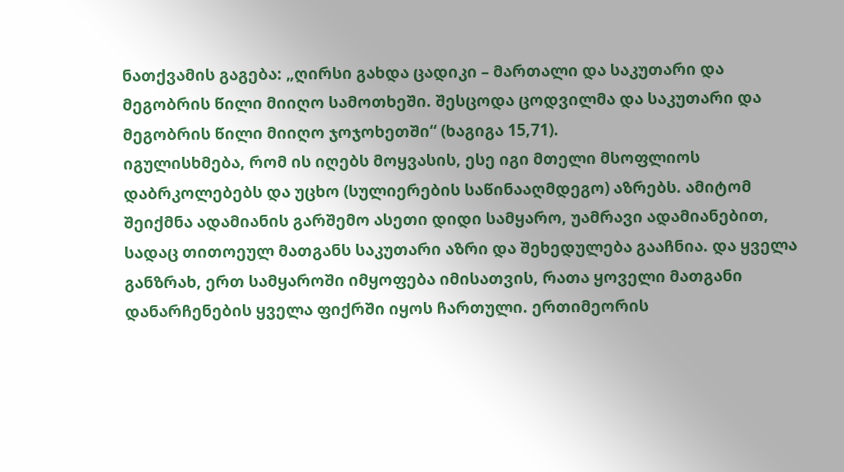ნათქვამის გაგება: „ღირსი გახდა ცადიკი – მართალი და საკუთარი და მეგობრის წილი მიიღო სამოთხეში. შესცოდა ცოდვილმა და საკუთარი და მეგობრის წილი მიიღო ჯოჯოხეთში“ (ხაგიგა 15,71).
იგულისხმება, რომ ის იღებს მოყვასის, ესე იგი მთელი მსოფლიოს დაბრკოლებებს და უცხო (სულიერების საწინააღმდეგო) აზრებს. ამიტომ შეიქმნა ადამიანის გარშემო ასეთი დიდი სამყარო, უამრავი ადამიანებით, სადაც თითოეულ მათგანს საკუთარი აზრი და შეხედულება გააჩნია. და ყველა განზრახ, ერთ სამყაროში იმყოფება იმისათვის, რათა ყოველი მათგანი დანარჩენების ყველა ფიქრში იყოს ჩართული. ერთიმეორის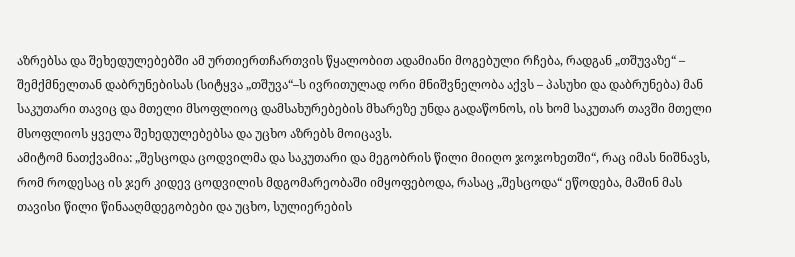აზრებსა და შეხედულებებში ამ ურთიერთჩართვის წყალობით ადამიანი მოგებული რჩება, რადგან „თშუვაზე“ – შემქმნელთან დაბრუნებისას (სიტყვა „თშუვა“–ს ივრითულად ორი მნიშვნელობა აქვს – პასუხი და დაბრუნება) მან საკუთარი თავიც და მთელი მსოფლიოც დამსახურებების მხარეზე უნდა გადაწონოს, ის ხომ საკუთარ თავში მთელი მსოფლიოს ყველა შეხედულებებსა და უცხო აზრებს მოიცავს.
ამიტომ ნათქვამია: „შესცოდა ცოდვილმა და საკუთარი და მეგობრის წილი მიიღო ჯოჯოხეთში“, რაც იმას ნიშნავს, რომ როდესაც ის ჯერ კიდევ ცოდვილის მდგომარეობაში იმყოფებოდა, რასაც „შესცოდა“ ეწოდება, მაშინ მას თავისი წილი წინააღმდეგობები და უცხო, სულიერების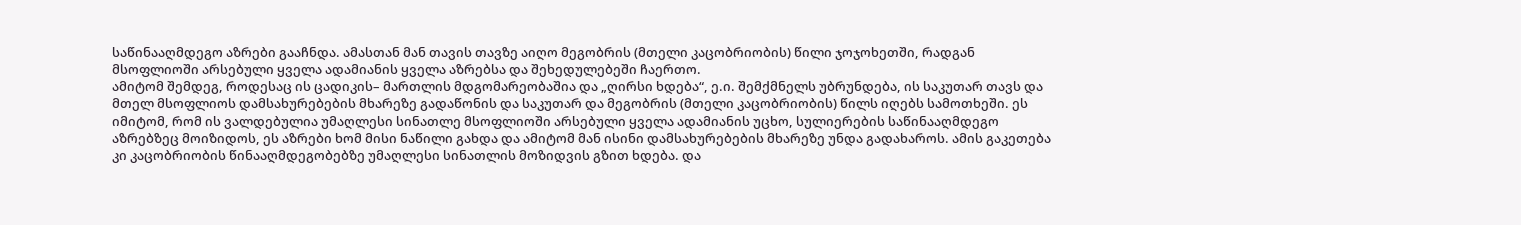საწინააღმდეგო აზრები გააჩნდა. ამასთან მან თავის თავზე აიღო მეგობრის (მთელი კაცობრიობის) წილი ჯოჯოხეთში, რადგან მსოფლიოში არსებული ყველა ადამიანის ყველა აზრებსა და შეხედულებეში ჩაერთო.
ამიტომ შემდეგ, როდესაც ის ცადიკის– მართლის მდგომარეობაშია და „ღირსი ხდება“, ე.ი. შემქმნელს უბრუნდება, ის საკუთარ თავს და მთელ მსოფლიოს დამსახურებების მხარეზე გადაწონის და საკუთარ და მეგობრის (მთელი კაცობრიობის) წილს იღებს სამოთხეში. ეს იმიტომ, რომ ის ვალდებულია უმაღლესი სინათლე მსოფლიოში არსებული ყველა ადამიანის უცხო, სულიერების საწინააღმდეგო აზრებზეც მოიზიდოს, ეს აზრები ხომ მისი ნაწილი გახდა და ამიტომ მან ისინი დამსახურებების მხარეზე უნდა გადახაროს. ამის გაკეთება კი კაცობრიობის წინააღმდეგობებზე უმაღლესი სინათლის მოზიდვის გზით ხდება. და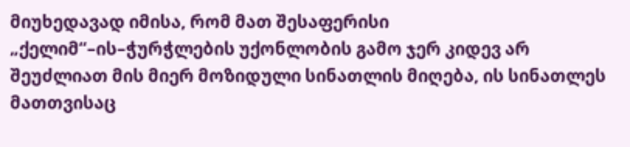მიუხედავად იმისა, რომ მათ შესაფერისი „ქელიმ“–ის–ჭურჭლების უქონლობის გამო ჯერ კიდევ არ შეუძლიათ მის მიერ მოზიდული სინათლის მიღება, ის სინათლეს მათთვისაც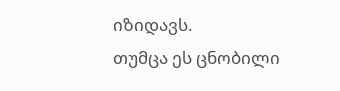იზიდავს.
თუმცა ეს ცნობილი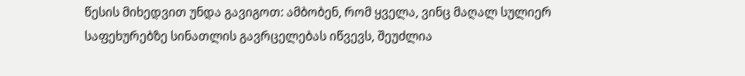წესის მიხედვით უნდა გავიგოთ: ამბობენ, რომ ყველა, ვინც მაღალ სულიერ საფეხურებზე სინათლის გავრცელებას იწვევს, შეუძლია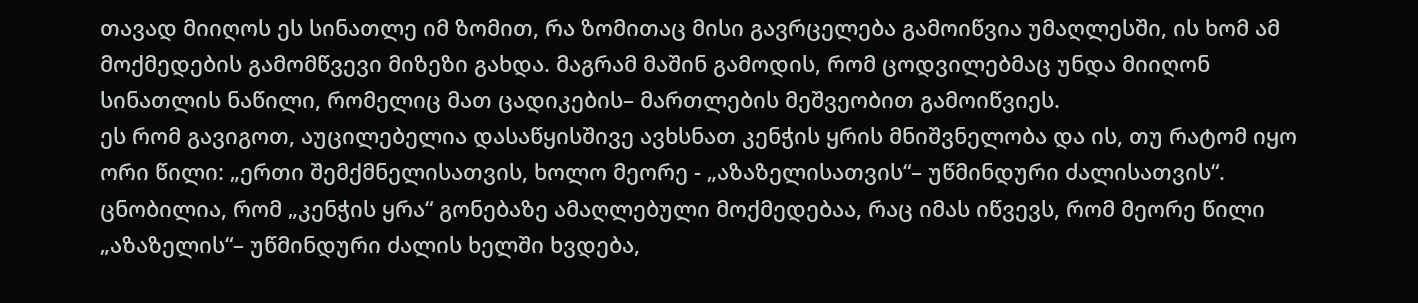თავად მიიღოს ეს სინათლე იმ ზომით, რა ზომითაც მისი გავრცელება გამოიწვია უმაღლესში, ის ხომ ამ მოქმედების გამომწვევი მიზეზი გახდა. მაგრამ მაშინ გამოდის, რომ ცოდვილებმაც უნდა მიიღონ სინათლის ნაწილი, რომელიც მათ ცადიკების– მართლების მეშვეობით გამოიწვიეს.
ეს რომ გავიგოთ, აუცილებელია დასაწყისშივე ავხსნათ კენჭის ყრის მნიშვნელობა და ის, თუ რატომ იყო ორი წილი: „ერთი შემქმნელისათვის, ხოლო მეორე - „აზაზელისათვის“– უწმინდური ძალისათვის“.
ცნობილია, რომ „კენჭის ყრა“ გონებაზე ამაღლებული მოქმედებაა, რაც იმას იწვევს, რომ მეორე წილი „აზაზელის“– უწმინდური ძალის ხელში ხვდება,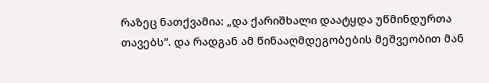რაზეც ნათქვამია: „და ქარიშხალი დაატყდა უწმინდურთა თავებს“. და რადგან ამ წინააღმდეგობების მეშვეობით მან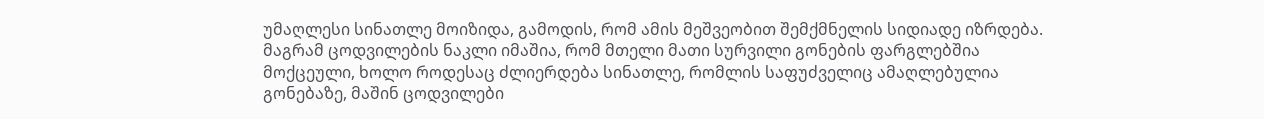უმაღლესი სინათლე მოიზიდა, გამოდის, რომ ამის მეშვეობით შემქმნელის სიდიადე იზრდება. მაგრამ ცოდვილების ნაკლი იმაშია, რომ მთელი მათი სურვილი გონების ფარგლებშია მოქცეული, ხოლო როდესაც ძლიერდება სინათლე, რომლის საფუძველიც ამაღლებულია გონებაზე, მაშინ ცოდვილები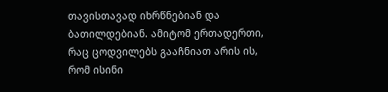თავისთავად იხრწნებიან და ბათილდებიან. ამიტომ ერთადერთი, რაც ცოდვილებს გააჩნიათ არის ის, რომ ისინი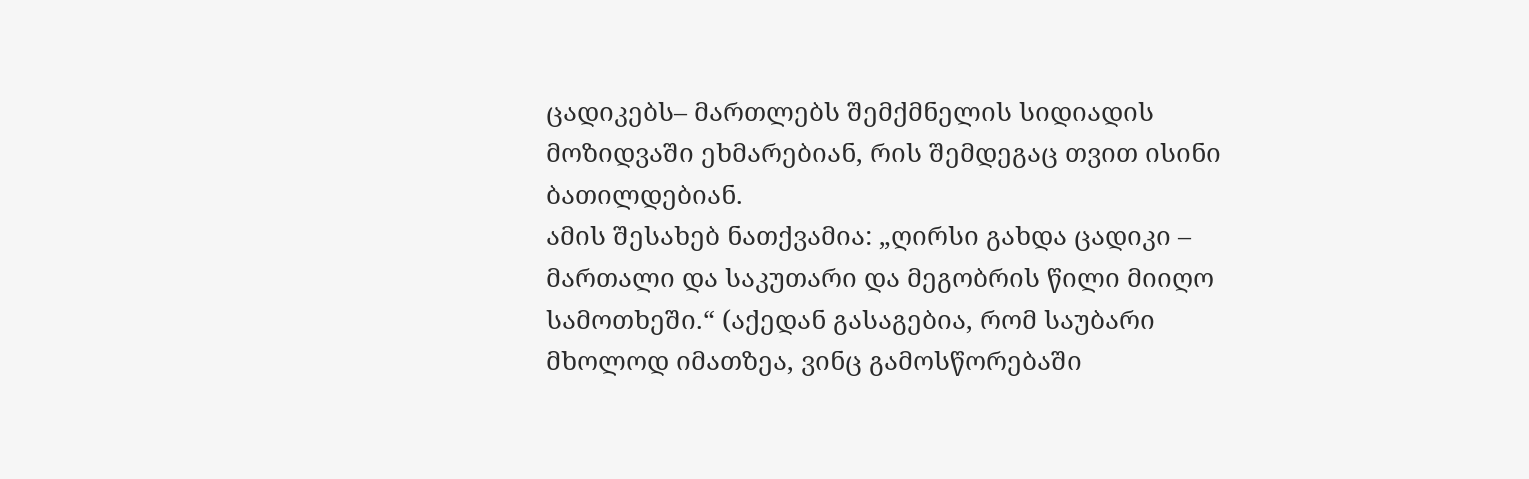ცადიკებს– მართლებს შემქმნელის სიდიადის მოზიდვაში ეხმარებიან, რის შემდეგაც თვით ისინი ბათილდებიან.
ამის შესახებ ნათქვამია: „ღირსი გახდა ცადიკი – მართალი და საკუთარი და მეგობრის წილი მიიღო სამოთხეში.“ (აქედან გასაგებია, რომ საუბარი მხოლოდ იმათზეა, ვინც გამოსწორებაში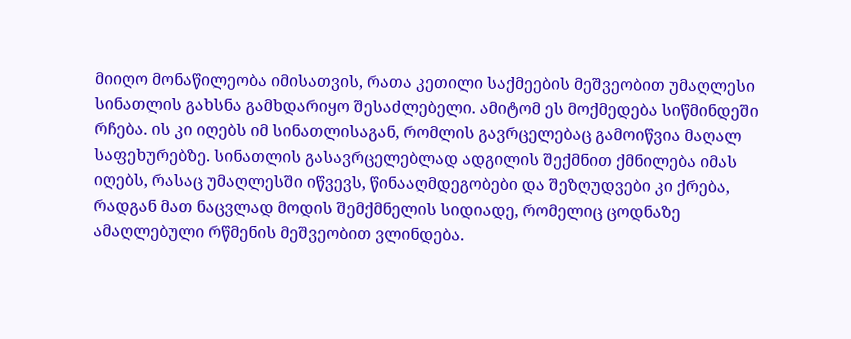მიიღო მონაწილეობა იმისათვის, რათა კეთილი საქმეების მეშვეობით უმაღლესი სინათლის გახსნა გამხდარიყო შესაძლებელი. ამიტომ ეს მოქმედება სიწმინდეში რჩება. ის კი იღებს იმ სინათლისაგან, რომლის გავრცელებაც გამოიწვია მაღალ საფეხურებზე. სინათლის გასავრცელებლად ადგილის შექმნით ქმნილება იმას იღებს, რასაც უმაღლესში იწვევს, წინააღმდეგობები და შეზღუდვები კი ქრება, რადგან მათ ნაცვლად მოდის შემქმნელის სიდიადე, რომელიც ცოდნაზე ამაღლებული რწმენის მეშვეობით ვლინდება.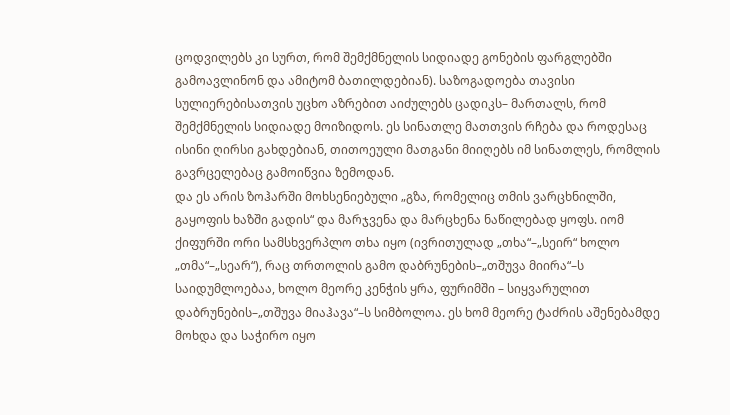ცოდვილებს კი სურთ, რომ შემქმნელის სიდიადე გონების ფარგლებში გამოავლინონ და ამიტომ ბათილდებიან). საზოგადოება თავისი სულიერებისათვის უცხო აზრებით აიძულებს ცადიკს– მართალს, რომ შემქმნელის სიდიადე მოიზიდოს. ეს სინათლე მათთვის რჩება და როდესაც ისინი ღირსი გახდებიან, თითოეული მათგანი მიიღებს იმ სინათლეს, რომლის გავრცელებაც გამოიწვია ზემოდან.
და ეს არის ზოჰარში მოხსენიებული „გზა, რომელიც თმის ვარცხნილში, გაყოფის ხაზში გადის“ და მარჯვენა და მარცხენა ნაწილებად ყოფს. იომ ქიფურში ორი სამსხვერპლო თხა იყო (ივრითულად „თხა“–„სეირ“ ხოლო „თმა“–„სეარ“), რაც თრთოლის გამო დაბრუნების–„თშუვა მიირა“–ს საიდუმლოებაა, ხოლო მეორე კენჭის ყრა, ფურიმში – სიყვარულით დაბრუნების–„თშუვა მიაჰავა“–ს სიმბოლოა. ეს ხომ მეორე ტაძრის აშენებამდე მოხდა და საჭირო იყო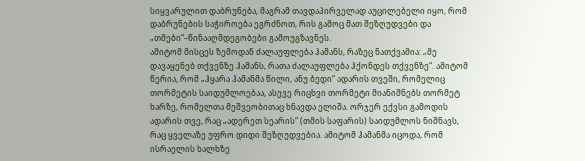სიყვარულით დაბრუნება, მაგრამ თავდაპირველად აუცილებელი იყო, რომ დაბრუნების საჭიროება ეგრძნოთ, რის გამოც მათ შეზღუდვები და „თმები“–წინააღმდეგობები გამოუგზავნეს.
ამიტომ მისცეს ზემოდან ძალაუფლება ჰამანს, რაზეც ნათქვამია: „მე დავაყენებ თქვენზე ჰამანს, რათა ძალაუფლება ჰქონდეს თქვენზე“. ამიტომ წერია, რომ „ჰყარა ჰამანმა წილი, ანუ ბედი“ ადარის თვეში, რომელიც თორმეტის საიდუმლოებაა, ასევე რიცხვი თორმეტი მიანიშნებს თორმეტ ხარზე, რომელთა მეშვეობითაც ხნავდა ელიშა. ორჯერ ექვსი გამოდის ადარის თვე, რაც „ადერეთ სეარის“ (თმის საფარის) საიდუმლოს ნიშნავს, რაც ყველაზე უფრო დიდი შეზღუდვებია. ამიტომ ჰამანმა იცოდა, რომ ისრაელის ხალხზე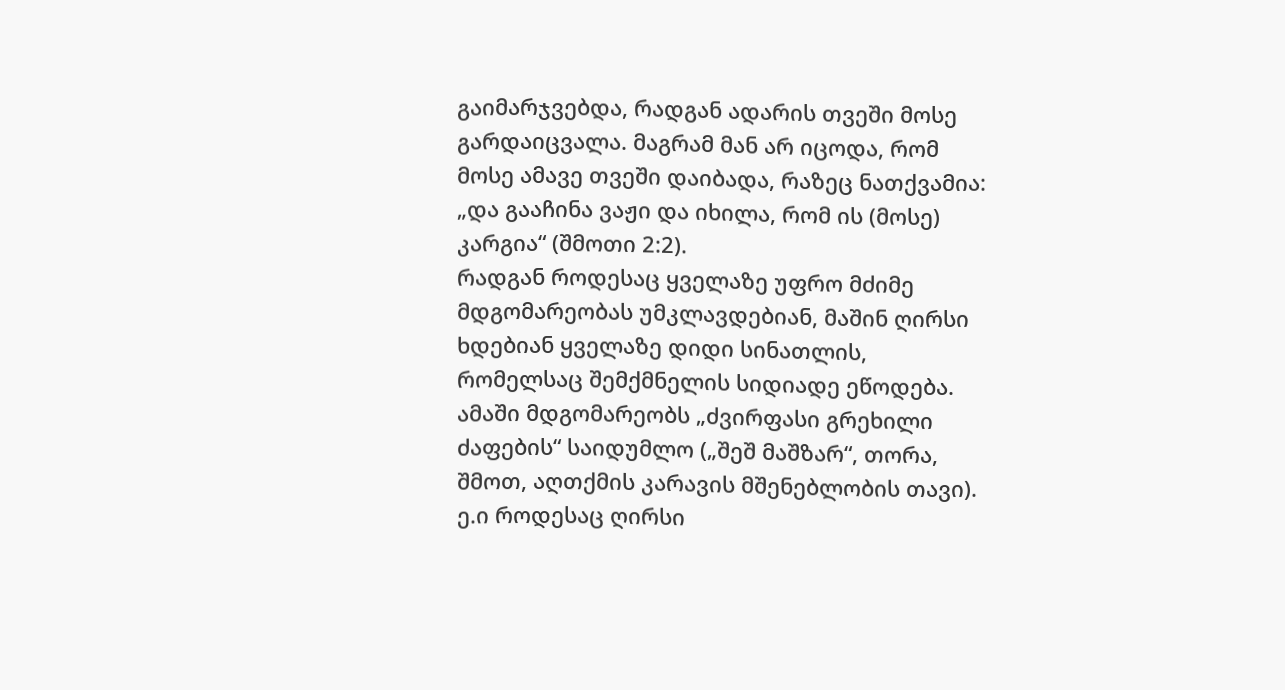გაიმარჯვებდა, რადგან ადარის თვეში მოსე გარდაიცვალა. მაგრამ მან არ იცოდა, რომ მოსე ამავე თვეში დაიბადა, რაზეც ნათქვამია: „და გააჩინა ვაჟი და იხილა, რომ ის (მოსე) კარგია“ (შმოთი 2:2).
რადგან როდესაც ყველაზე უფრო მძიმე მდგომარეობას უმკლავდებიან, მაშინ ღირსი ხდებიან ყველაზე დიდი სინათლის, რომელსაც შემქმნელის სიდიადე ეწოდება. ამაში მდგომარეობს „ძვირფასი გრეხილი ძაფების“ საიდუმლო („შეშ მაშზარ“, თორა, შმოთ, აღთქმის კარავის მშენებლობის თავი). ე.ი როდესაც ღირსი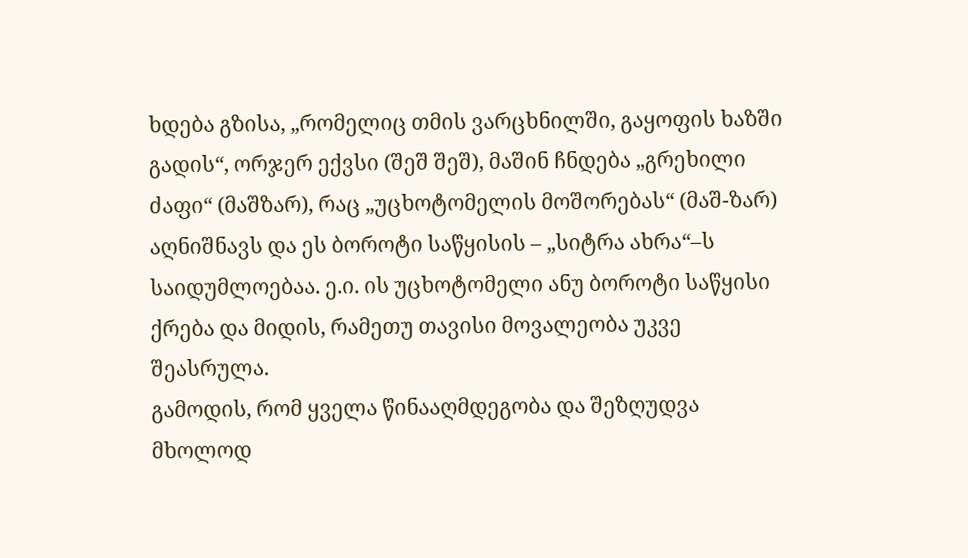ხდება გზისა, „რომელიც თმის ვარცხნილში, გაყოფის ხაზში გადის“, ორჯერ ექვსი (შეშ შეშ), მაშინ ჩნდება „გრეხილი ძაფი“ (მაშზარ), რაც „უცხოტომელის მოშორებას“ (მაშ-ზარ) აღნიშნავს და ეს ბოროტი საწყისის – „სიტრა ახრა“–ს საიდუმლოებაა. ე.ი. ის უცხოტომელი ანუ ბოროტი საწყისი ქრება და მიდის, რამეთუ თავისი მოვალეობა უკვე შეასრულა.
გამოდის, რომ ყველა წინააღმდეგობა და შეზღუდვა მხოლოდ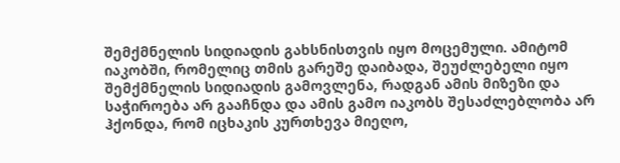შემქმნელის სიდიადის გახსნისთვის იყო მოცემული. ამიტომ იაკობში, რომელიც თმის გარეშე დაიბადა, შეუძლებელი იყო შემქმნელის სიდიადის გამოვლენა, რადგან ამის მიზეზი და საჭიროება არ გააჩნდა და ამის გამო იაკობს შესაძლებლობა არ ჰქონდა, რომ იცხაკის კურთხევა მიეღო,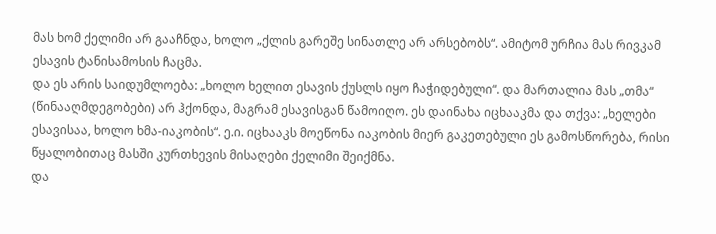მას ხომ ქელიმი არ გააჩნდა, ხოლო „ქლის გარეშე სინათლე არ არსებობს“. ამიტომ ურჩია მას რივკამ ესავის ტანისამოსის ჩაცმა.
და ეს არის საიდუმლოება: „ხოლო ხელით ესავის ქუსლს იყო ჩაჭიდებული“. და მართალია მას „თმა“ (წინააღმდეგობები) არ ჰქონდა, მაგრამ ესავისგან წამოიღო. ეს დაინახა იცხააკმა და თქვა: „ხელები ესავისაა, ხოლო ხმა-იაკობის“. ე.ი. იცხააკს მოეწონა იაკობის მიერ გაკეთებული ეს გამოსწორება, რისი წყალობითაც მასში კურთხევის მისაღები ქელიმი შეიქმნა.
და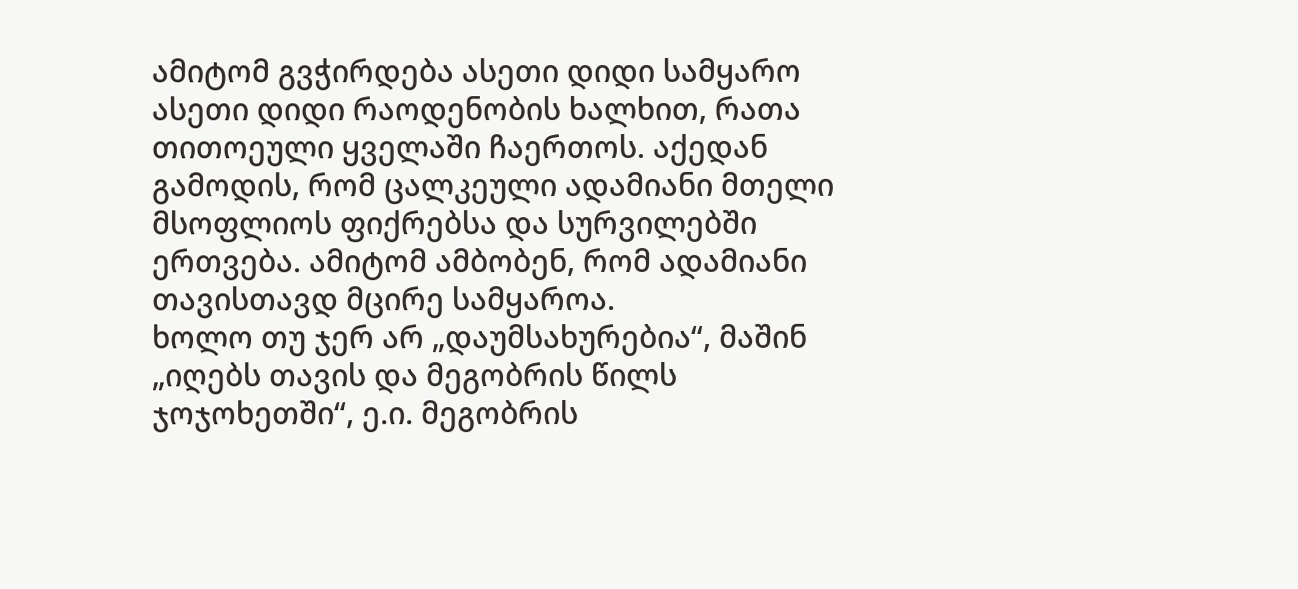ამიტომ გვჭირდება ასეთი დიდი სამყარო ასეთი დიდი რაოდენობის ხალხით, რათა თითოეული ყველაში ჩაერთოს. აქედან გამოდის, რომ ცალკეული ადამიანი მთელი მსოფლიოს ფიქრებსა და სურვილებში ერთვება. ამიტომ ამბობენ, რომ ადამიანი თავისთავდ მცირე სამყაროა.
ხოლო თუ ჯერ არ „დაუმსახურებია“, მაშინ „იღებს თავის და მეგობრის წილს ჯოჯოხეთში“, ე.ი. მეგობრის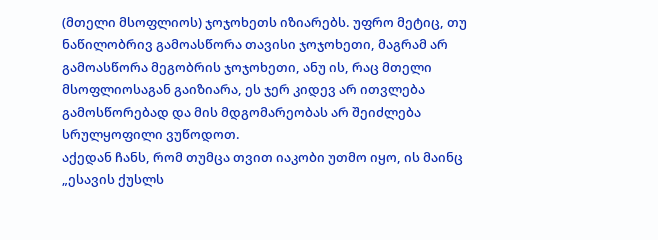(მთელი მსოფლიოს) ჯოჯოხეთს იზიარებს. უფრო მეტიც, თუ ნაწილობრივ გამოასწორა თავისი ჯოჯოხეთი, მაგრამ არ გამოასწორა მეგობრის ჯოჯოხეთი, ანუ ის, რაც მთელი მსოფლიოსაგან გაიზიარა, ეს ჯერ კიდევ არ ითვლება გამოსწორებად და მის მდგომარეობას არ შეიძლება სრულყოფილი ვუწოდოთ.
აქედან ჩანს, რომ თუმცა თვით იაკობი უთმო იყო, ის მაინც „ესავის ქუსლს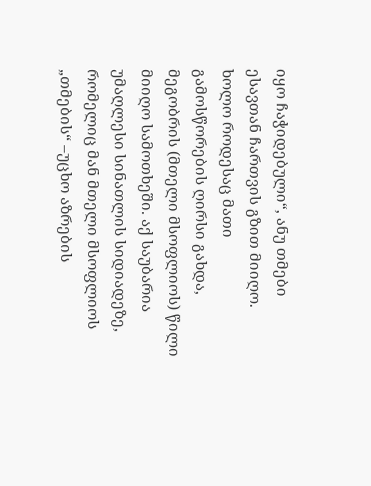იყო ჩაჭიდებული“, ანუ თმები ესავთან ჩართვის გზით მიიღო. ხოლო როდესაც მათი გამოსწორების ღირსი გახდა, მეგობრის (მთელი მსოფლიოს) წილი მიიღო სამოთხეში. აქ საუბარია უმაღლესი სინათლის სიდიადეზე, რომელიც მან მთელი მსოფლიოს „თმების“ –უცხო აზრების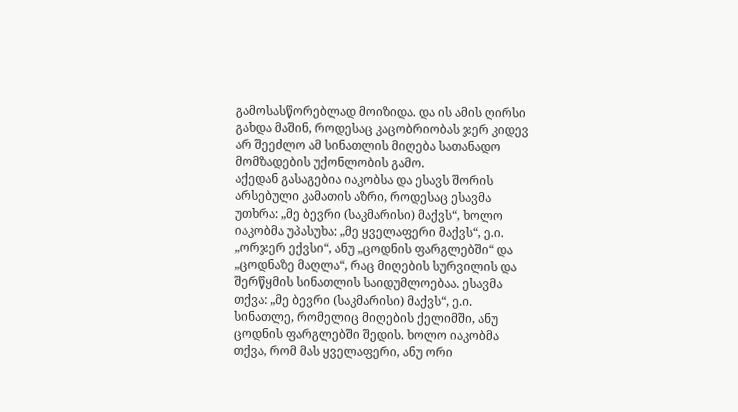გამოსასწორებლად მოიზიდა. და ის ამის ღირსი გახდა მაშინ, როდესაც კაცობრიობას ჯერ კიდევ არ შეეძლო ამ სინათლის მიღება სათანადო მომზადების უქონლობის გამო.
აქედან გასაგებია იაკობსა და ესავს შორის არსებული კამათის აზრი, როდესაც ესავმა უთხრა: „მე ბევრი (საკმარისი) მაქვს“, ხოლო იაკობმა უპასუხა: „მე ყველაფერი მაქვს“, ე.ი. „ორჯერ ექვსი“, ანუ „ცოდნის ფარგლებში“ და „ცოდნაზე მაღლა“, რაც მიღების სურვილის და შერწყმის სინათლის საიდუმლოებაა. ესავმა თქვა: „მე ბევრი (საკმარისი) მაქვს“, ე.ი. სინათლე, რომელიც მიღების ქელიმში, ანუ ცოდნის ფარგლებში შედის. ხოლო იაკობმა თქვა, რომ მას ყველაფერი, ანუ ორი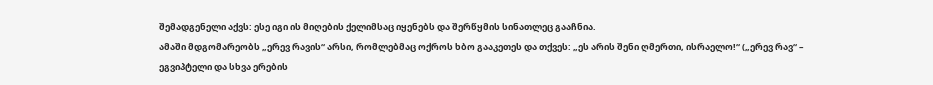შემადგენელი აქვს: ესე იგი ის მიღების ქელიმსაც იყენებს და შერწყმის სინათლეც გააჩნია.
ამაში მდგომარეობს „ერევ რავის“ არსი, რომლებმაც ოქროს ხბო გააკეთეს და თქვეს: „ეს არის შენი ღმერთი, ისრაელო!“ („ერევ რავ“ – ეგვიპტელი და სხვა ერების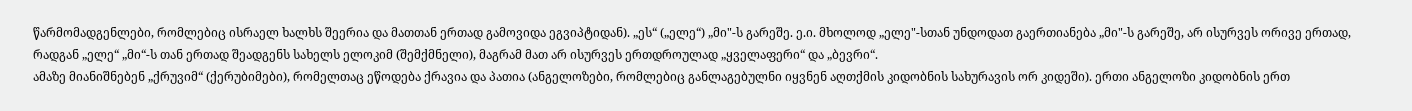წარმომადგენლები, რომლებიც ისრაელ ხალხს შეერია და მათთან ერთად გამოვიდა ეგვიპტიდან). „ეს“ („ელე“) „მი"-ს გარეშე. ე.ი. მხოლოდ „ელე"-სთან უნდოდათ გაერთიანება „მი"-ს გარეშე, არ ისურვეს ორივე ერთად, რადგან „ელე“ „მი“-ს თან ერთად შეადგენს სახელს ელოკიმ (შემქმნელი), მაგრამ მათ არ ისურვეს ერთდროულად „ყველაფერი“ და „ბევრი“.
ამაზე მიანიშნებენ „ქრუვიმ“ (ქერუბიმები), რომელთაც ეწოდება ქრავია და პათია (ანგელოზები, რომლებიც განლაგებულნი იყვნენ აღთქმის კიდობნის სახურავის ორ კიდეში). ერთი ანგელოზი კიდობნის ერთ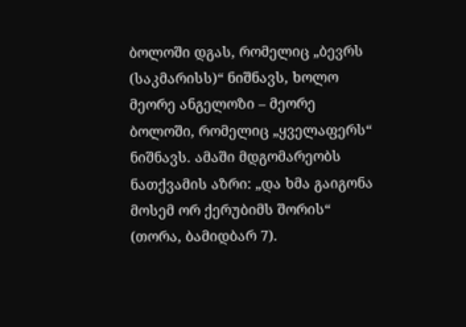ბოლოში დგას, რომელიც „ბევრს (საკმარისს)“ ნიშნავს, ხოლო მეორე ანგელოზი – მეორე ბოლოში, რომელიც „ყველაფერს“ ნიშნავს. ამაში მდგომარეობს ნათქვამის აზრი: „და ხმა გაიგონა მოსემ ორ ქერუბიმს შორის“ (თორა, ბამიდბარ 7).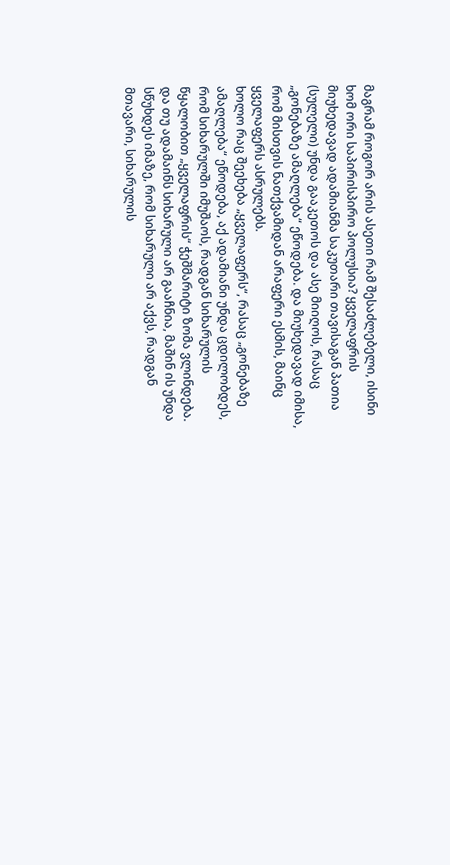მაგრამ როგორ არის ასეთი რამ შესაძლებელი, ისინი ხომ ორი საპირისპირო პოლუსია? ყველაფრის მიუხედავად ადამიანმა საკუთარი თავისაგან პათია (სულელი) უნდა გააკეთოს და ასე მიიღოს, რასაც „გონებაზე ამაღლება“ ეწოდება. და მიუხედავად იმისა, რომ მისთვის ნათქვამიდან არაფერი ესმის, მაინც ყველაფერს ასრულებს.
ხოლო რაც შეეხება „ყველაფერს“, რასაც „გონებაზე ამაღლება“ ეწოდება, აქ ადამიანი უნდა ცდილობდეს, რომ სიხარულში იმუშაოს, რადგან სიხარულის წყალობით „ყველაფრის“ ჭეშმარიტი ზომა ვლინდება. და თუ ადამაინს სიხარული არ გააჩნია, მაშინ ის უნდა სწუხდეს იმაზე, რომ სიხარული არ აქვს, რადგან მთავარი, სიხარულის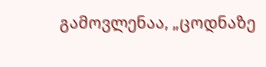გამოვლენაა, „ცოდნაზე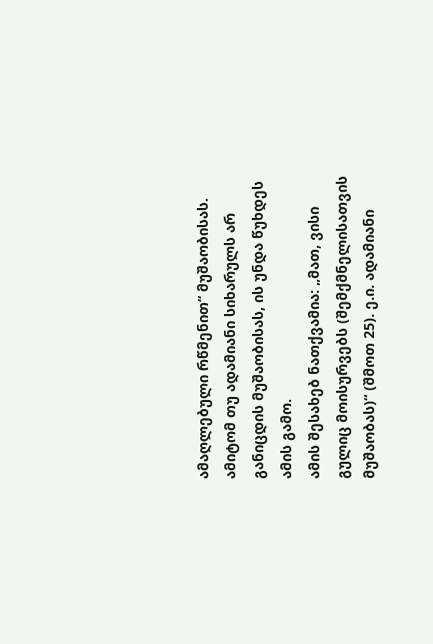ამაღლებული რწმენით“ მუშაობისას. ამიტომ თუ ადამიანი სიხარულს არ განიცდის მუშაობისას, ის უნდა წუხდეს ამის გამო.
ამის შესახებ ნათქვამია: „მათ, ვისი გულიც მოისურვებს (შემქმნელისათვის მუშაობას)“ (შმოთ 25). ე.ი. ადამიანი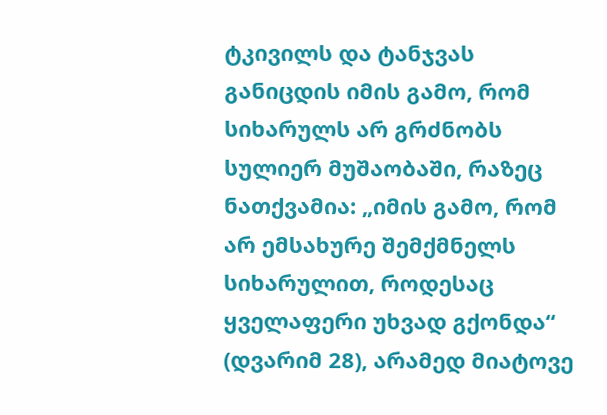ტკივილს და ტანჯვას განიცდის იმის გამო, რომ სიხარულს არ გრძნობს სულიერ მუშაობაში, რაზეც ნათქვამია: „იმის გამო, რომ არ ემსახურე შემქმნელს სიხარულით, როდესაც ყველაფერი უხვად გქონდა“ (დვარიმ 28), არამედ მიატოვე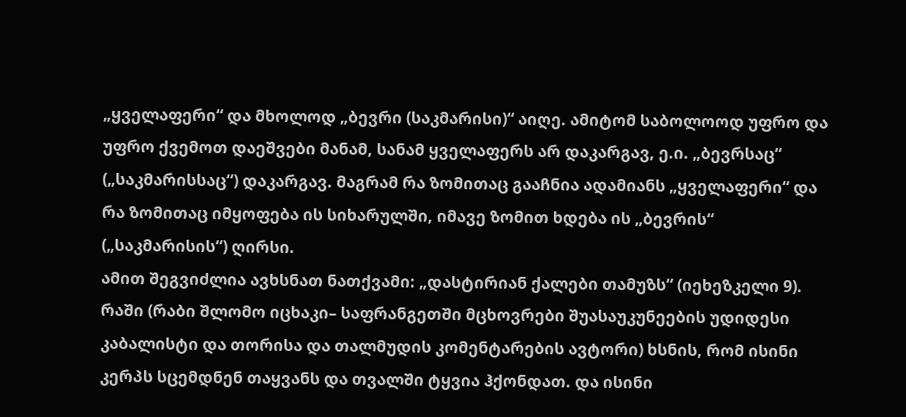„ყველაფერი“ და მხოლოდ „ბევრი (საკმარისი)“ აიღე. ამიტომ საბოლოოდ უფრო და უფრო ქვემოთ დაეშვები მანამ, სანამ ყველაფერს არ დაკარგავ, ე.ი. „ბევრსაც“ („საკმარისსაც“) დაკარგავ. მაგრამ რა ზომითაც გააჩნია ადამიანს „ყველაფერი“ და რა ზომითაც იმყოფება ის სიხარულში, იმავე ზომით ხდება ის „ბევრის“ („საკმარისის“) ღირსი.
ამით შეგვიძლია ავხსნათ ნათქვამი: „დასტირიან ქალები თამუზს“ (იეხეზკელი 9). რაში (რაბი შლომო იცხაკი– საფრანგეთში მცხოვრები შუასაუკუნეების უდიდესი კაბალისტი და თორისა და თალმუდის კომენტარების ავტორი) ხსნის, რომ ისინი კერპს სცემდნენ თაყვანს და თვალში ტყვია ჰქონდათ. და ისინი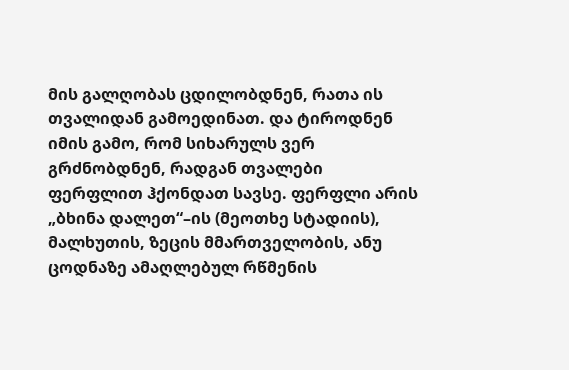მის გალღობას ცდილობდნენ, რათა ის თვალიდან გამოედინათ. და ტიროდნენ იმის გამო, რომ სიხარულს ვერ გრძნობდნენ, რადგან თვალები ფერფლით ჰქონდათ სავსე. ფერფლი არის „ბხინა დალეთ“–ის (მეოთხე სტადიის), მალხუთის, ზეცის მმართველობის, ანუ ცოდნაზე ამაღლებულ რწმენის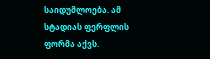საიდუმლოება. ამ სტადიას ფერფლის ფორმა აქვს.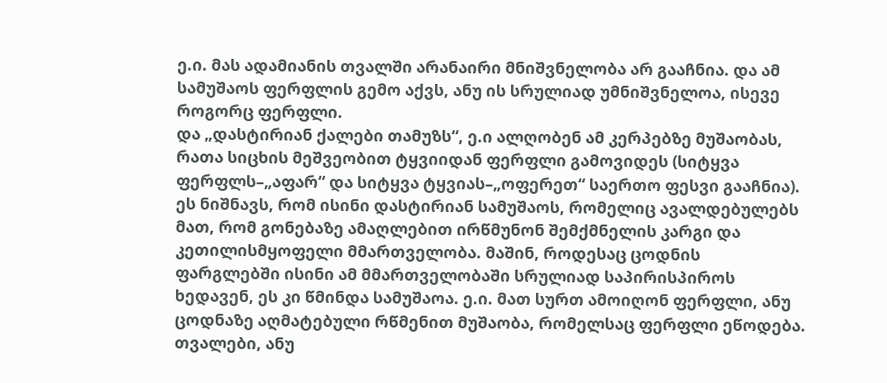ე.ი. მას ადამიანის თვალში არანაირი მნიშვნელობა არ გააჩნია. და ამ სამუშაოს ფერფლის გემო აქვს, ანუ ის სრულიად უმნიშვნელოა, ისევე როგორც ფერფლი.
და „დასტირიან ქალები თამუზს“, ე.ი ალღობენ ამ კერპებზე მუშაობას, რათა სიცხის მეშვეობით ტყვიიდან ფერფლი გამოვიდეს (სიტყვა ფერფლს–„აფარ“ და სიტყვა ტყვიას–„ოფერეთ“ საერთო ფესვი გააჩნია). ეს ნიშნავს, რომ ისინი დასტირიან სამუშაოს, რომელიც ავალდებულებს მათ, რომ გონებაზე ამაღლებით ირწმუნონ შემქმნელის კარგი და კეთილისმყოფელი მმართველობა. მაშინ, როდესაც ცოდნის ფარგლებში ისინი ამ მმართველობაში სრულიად საპირისპიროს ხედავენ, ეს კი წმინდა სამუშაოა. ე.ი. მათ სურთ ამოიღონ ფერფლი, ანუ ცოდნაზე აღმატებული რწმენით მუშაობა, რომელსაც ფერფლი ეწოდება. თვალები, ანუ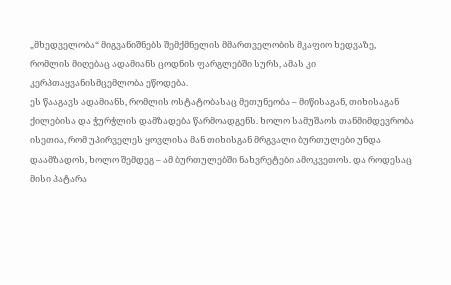„მხედველობა“ მიგვანიშნებს შემქმნელის მმართველობის მკაფიო ხედვაზე, რომლის მიღებაც ადამიანს ცოდნის ფარგლებში სურს, ამას კი კერპთაყვანისმცემლობა ეწოდება.
ეს წააგავს ადამიანს, რომლის ოსტატობასაც მეთუნეობა – მიწისაგან, თიხისაგან ქილებისა და ჭურჭლის დამზადება წარმოადგენს. ხოლო სამუშაოს თანმიმდევრობა ისეთია, რომ უპირველეს ყოვლისა მან თიხისგან მრგვალი ბურთულები უნდა დაამზადოს, ხოლო შემდეგ – ამ ბურთულებში ნახვრეტები ამოკვეთოს. და როდესაც მისი პატარა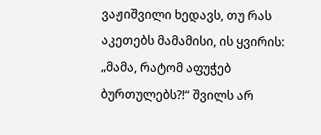ვაჟიშვილი ხედავს, თუ რას აკეთებს მამამისი, ის ყვირის: „მამა, რატომ აფუჭებ ბურთულებს?!“ შვილს არ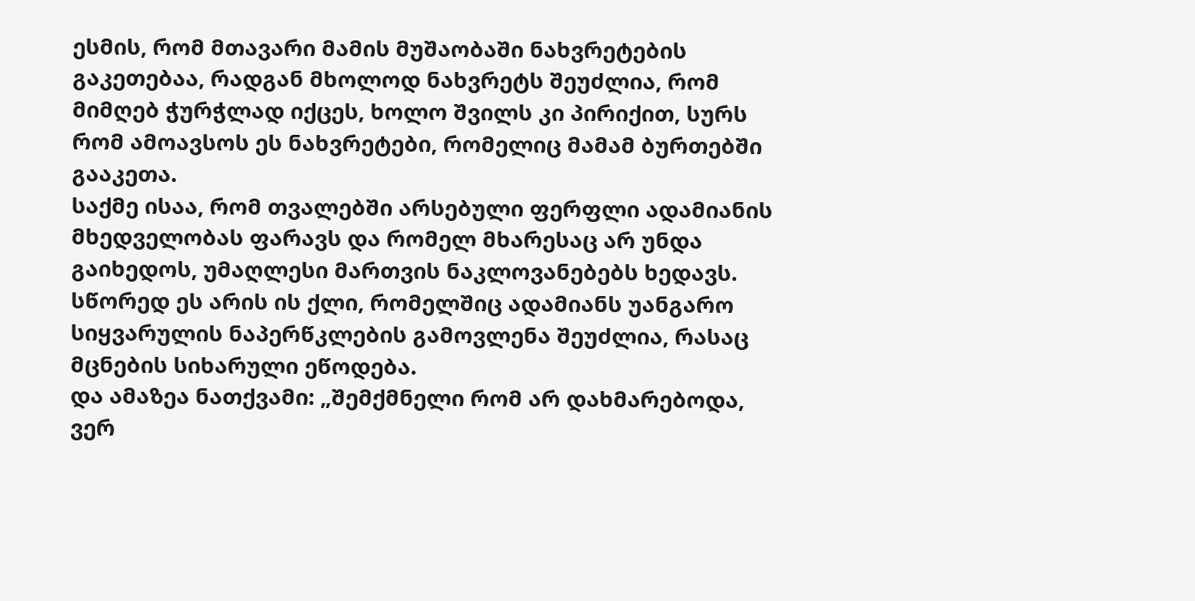ესმის, რომ მთავარი მამის მუშაობაში ნახვრეტების გაკეთებაა, რადგან მხოლოდ ნახვრეტს შეუძლია, რომ მიმღებ ჭურჭლად იქცეს, ხოლო შვილს კი პირიქით, სურს რომ ამოავსოს ეს ნახვრეტები, რომელიც მამამ ბურთებში გააკეთა.
საქმე ისაა, რომ თვალებში არსებული ფერფლი ადამიანის მხედველობას ფარავს და რომელ მხარესაც არ უნდა გაიხედოს, უმაღლესი მართვის ნაკლოვანებებს ხედავს. სწორედ ეს არის ის ქლი, რომელშიც ადამიანს უანგარო სიყვარულის ნაპერწკლების გამოვლენა შეუძლია, რასაც მცნების სიხარული ეწოდება.
და ამაზეა ნათქვამი: „შემქმნელი რომ არ დახმარებოდა, ვერ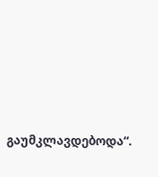გაუმკლავდებოდა“.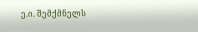ე.ი. შემქმნელს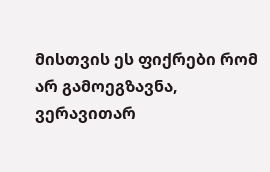მისთვის ეს ფიქრები რომ არ გამოეგზავნა, ვერავითარ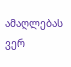ამაღლებას ვერ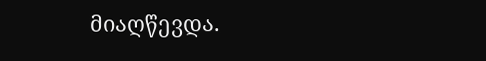მიაღწევდა.